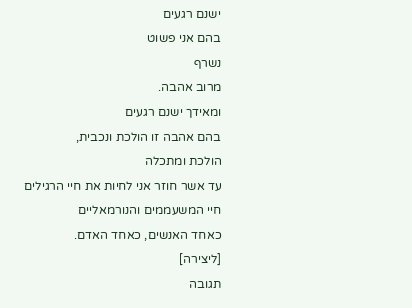ישנם רגעים
בהם אני פשוט
נשרף
מרוב אהבה.
ומאידך ישנם רגעים
בהם אהבה זו הולכת ונכבית,
הולכת ומתכלה
עד אשר חוזר אני לחיות את חיי הרגילים
חיי המשעממים והנורמאליים
כאחד האנשים, כאחד האדם.
[ליצירה]
תגובה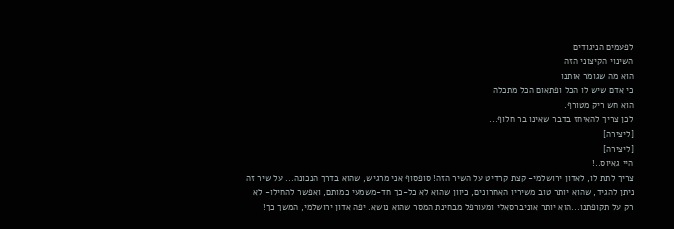לפעמים הניגודים
השינוי הקיצוני הזה
הוא מה שגומר אותנו
כי אדם שיש לו הכל ופתאום הכל מתכלה
הוא חש ריק מטורף.
לכן צריך להאיחז בדבר שאינו בר חלוף...
[ליצירה]
[ליצירה]
היי גאיוס..!
צריך לתת לו, לאדון ירושלמי- קצת קרדיט על השיר הזה! סופסוף אני מרגיש, שהוא בדרך הנכונה... על שיר זה ניתן להגיד, שהוא יותר טוב משיריו האחרונים, כיוון שהוא לא כל-כך חד-משמעי כמותם, ואפשר להחילו- לא רק על תקופתנו...הוא יותר אוניברסאלי ומעורפל מבחינת המסר שהוא נושא. יפה אדון ירושלמי, המשך כך!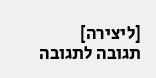[ליצירה]
תגובה לתגובה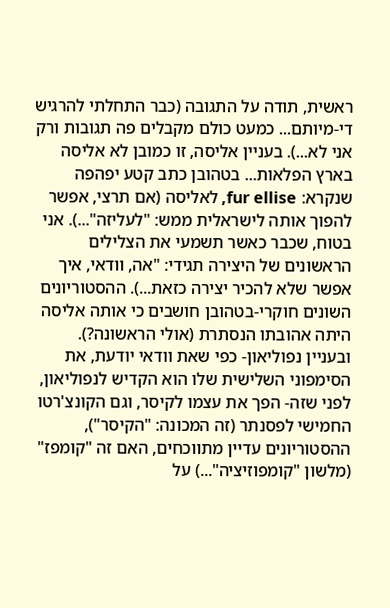ראשית, תודה על התגובה (כבר התחלתי להרגיש די-מיותם... כמעט כולם מקבלים פה תגובות ורק אני לא...). בעניין אליסה, זו כמובן לא אליסה בארץ הפלאות... בטהובן כתב קטע יפהפה שנקרא: fur ellise, לאליסה (אם תרצי, אפשר להפוך אותה לישראלית ממש: "לעליזה"...). אני בטוח, שכבר כאשר תשמעי את הצלילים הראשונים של היצירה תגידי: "אה, וודאי, איך אפשר שלא להכיר יצירה כזאת...). ההסטוריונים השונים חוקרי-בטהובן חושבים כי אותה אליסה היתה אהובתו הנסתרת (אולי הראשונה?). ובעניין נפוליאון- כפי שאת וודאי יודעת, את הסימפוני השלישית שלו הוא הקדיש לנפוליאון, לפני שזה- הפך את עצמו לקיסר, וגם הקונצ'רטו החמישי לפסנתר (זה המכונה: "הקיסר"), ההסטוריונים עדיין מתווכחים, האם זה "קומפז" (מלשון "קומפוזיציה"...) על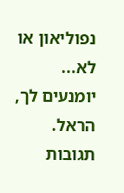נפוליאון או לא... יומנעים לך, הראל.
תגובות